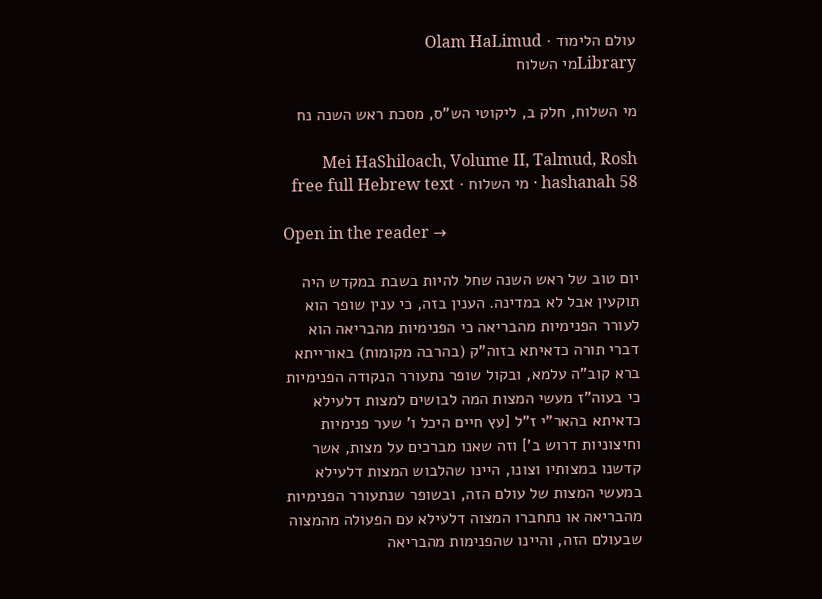עולם הלימוד · Olam HaLimud
Libraryמי השלוח

מי השלוח, חלק ב, ליקוטי הש"ס, מסכת ראש השנה נח

Mei HaShiloach, Volume II, Talmud, Rosh hashanah 58 · מי השלוח · free full Hebrew text

Open in the reader →

יום טוב של ראש השנה שחל להיות בשבת במקדש היה תוקעין אבל לא במדינה. הענין בזה, כי ענין שופר הוא לעורר הפנימיות מהבריאה כי הפנימיות מהבריאה הוא דברי תורה כדאיתא בזוה"ק (בהרבה מקומות) באורייתא ברא קוב"ה עלמא, ובקול שופר נתעורר הנקודה הפנימיות כי בעוה"ז מעשי המצות המה לבושים למצות דלעילא כדאיתא בהאר"י ז"ל [עץ חיים היכל ו' שער פנימיות וחיצוניות דרוש ב'] וזה שאנו מברכים על מצות, אשר קדשנו במצותיו וצונו, היינו שהלבוש המצות דלעילא במעשי המצות של עולם הזה, ובשופר שנתעורר הפנימיות מהבריאה או נתחברו המצוה דלעילא עם הפעולה מהמצוה שבעולם הזה, והיינו שהפנימות מהבריאה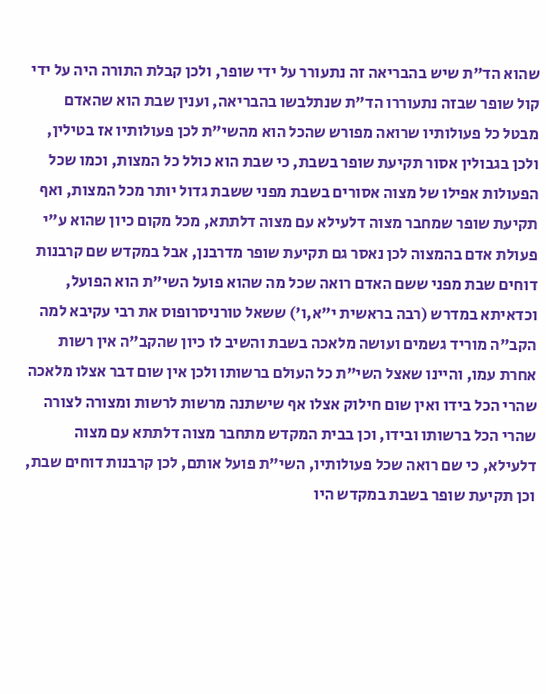שהוא הד"ת שיש בהבריאה זה נתעורר על ידי שופר, ולכן קבלת התורה היה על ידי קול שופר שבזה נתעוררו הד"ת שנתלבשו בהבריאה, וענין שבת הוא שהאדם מבטל כל פעולותיו שרואה מפורש שהכל הוא מהשי"ת לכן פעולותיו אז בטילין, ולכן בגבולין אסור תקיעת שופר בשבת, כי שבת הוא כולל כל המצות, וכמו שכל הפעולות אפילו של מצוה אסורים בשבת מפני ששבת גדול יותר מכל המצות, ואף תקיעת שופר שמחבר מצוה דלעילא עם מצוה דלתתא, מכל מקום כיון שהוא ע"י פעולת אדם בהמצוה לכן נאסר גם תקיעת שופר מדרבנן, אבל במקדש שם קרבנות דוחים שבת מפני ששם האדם רואה שכל מה שהוא פועל השי"ת הוא הפועל, וכדאיתא במדרש (רבה בראשית י"א,ו') ששאל טורניסרופוס את רבי עקיבא למה הקב"ה מוריד גשמים ועושה מלאכה בשבת והשיב לו כיון שהקב"ה אין רשות אחרת עמו, והיינו שאצל השי"ת כל העולם ברשותו ולכן אין שום דבר אצלו מלאכה שהרי הכל בידו ואין שום חילוק אצלו אף שישתנה מרשות לרשות ומצורה לצורה שהרי הכל ברשותו ובידו, וכן בבית המקדש מתחבר מצוה דלתתא עם מצוה דלעילא, כי שם רואה שכל פעולותיו, השי"ת פועל אותם, לכן קרבנות דוחים שבת, וכן תקיעת שופר בשבת במקדש היו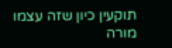תוקעין כיון שזה עצמו מורה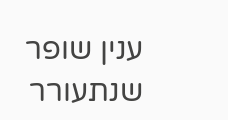ענין שופר שנתעורר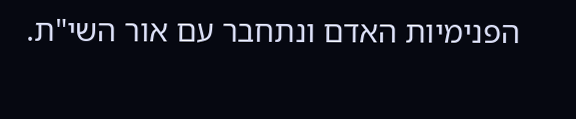הפנימיות האדם ונתחבר עם אור השי"ת.